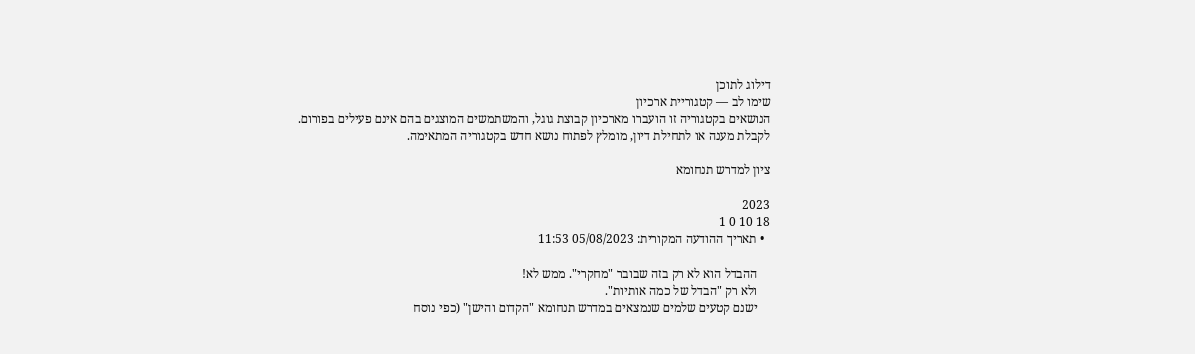דילוג לתוכן
שימו לב — קטגוריית ארכיון
הנושאים בקטגוריה זו הועברו מארכיון קבוצת גוגל, והמשתמשים המוצגים בהם אינם פעילים בפורום.
לקבלת מענה או לתחילת דיון, מומלץ לפתוח נושא חדש בקטגוריה המתאימה.

ציון למדרש תנחומא

2023
18 10 0 1
  • תאריך ההודעה המקורית: 05/08/2023 11:53

    ההבדל הוא לא רק בזה שבובר "מחקרי". ממש לא!
    ולא רק "הבדל של כמה אותיות".
    ישנם קטעים שלמים שנמצאים במדרש תנחומא "הקדום והישן" (כפי נוסח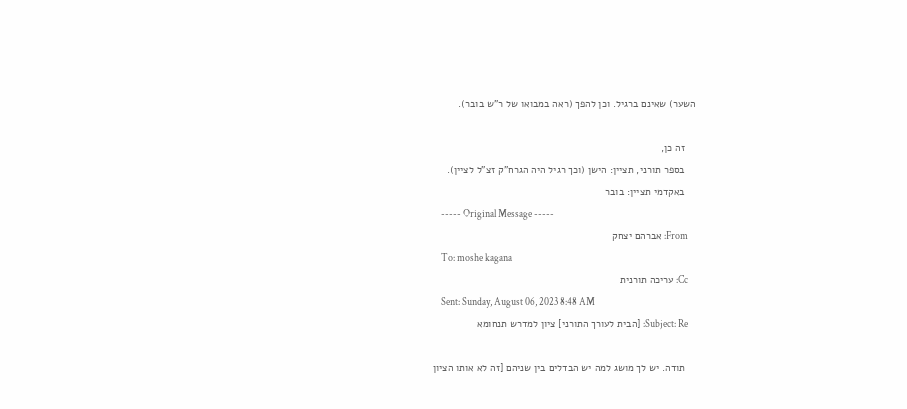השער) שאינם ברגיל. וכן להפך (ראה במבואו של ר"ש בובר).

    זה כן,
    בספר תורני, תציין: הישן (וכך רגיל היה הגרח"ק זצ"ל לציין).
    באקדמי תציין: בובר
    ----- Original Message -----
    From: אברהם יצחק
    To: moshe kagana
    Cc: עריכה תורנית
    Sent: Sunday, August 06, 2023 8:48 AM
    Subject: Re: [הבית לעורך התורני] ציון למדרש תנחומא

    תודה. יש לך מושג למה יש הבדלים בין שניהם [זה לא אותו הציון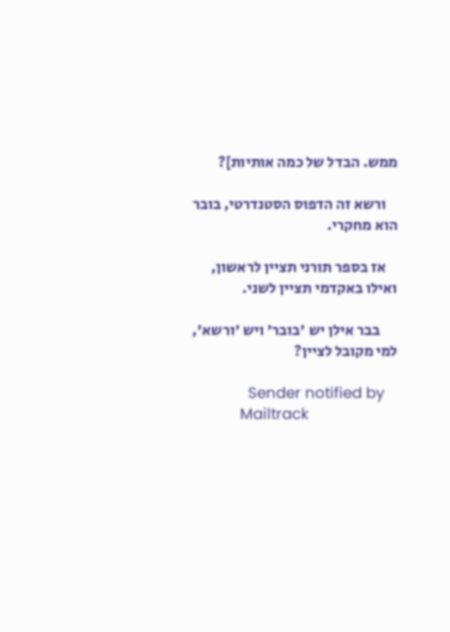ממש. הבדל של כמה אותיות]?

    ורשא זה הדפוס הסטנדרטי, בובר הוא מחקרי.

    אז בספר תורני תציין לראשון, ואילו באקדמי תציין לשני.

      בבר אילן יש 'בובר' ויש 'ורשא', למי מקובל לציין?

              Sender notified by
            Mailtrack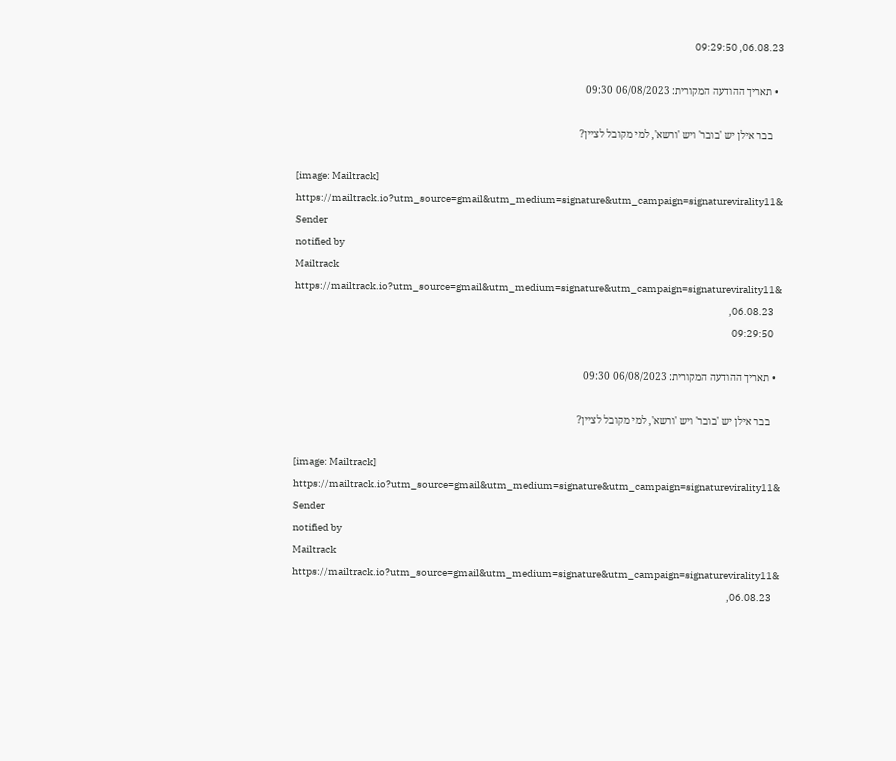06.08.23, 09:29:50

  • תאריך ההודעה המקורית: 06/08/2023 09:30

    בבר אילן יש 'בובר' ויש 'ורשא', למי מקובל לציין?

    [image: Mailtrack]
    https://mailtrack.io?utm_source=gmail&utm_medium=signature&utm_campaign=signaturevirality11&
    Sender
    notified by
    Mailtrack
    https://mailtrack.io?utm_source=gmail&utm_medium=signature&utm_campaign=signaturevirality11&
    06.08.23,
    09:29:50

  • תאריך ההודעה המקורית: 06/08/2023 09:30

    בבר אילן יש 'בובר' ויש 'ורשא', למי מקובל לציין?

    [image: Mailtrack]
    https://mailtrack.io?utm_source=gmail&utm_medium=signature&utm_campaign=signaturevirality11&
    Sender
    notified by
    Mailtrack
    https://mailtrack.io?utm_source=gmail&utm_medium=signature&utm_campaign=signaturevirality11&
    06.08.23,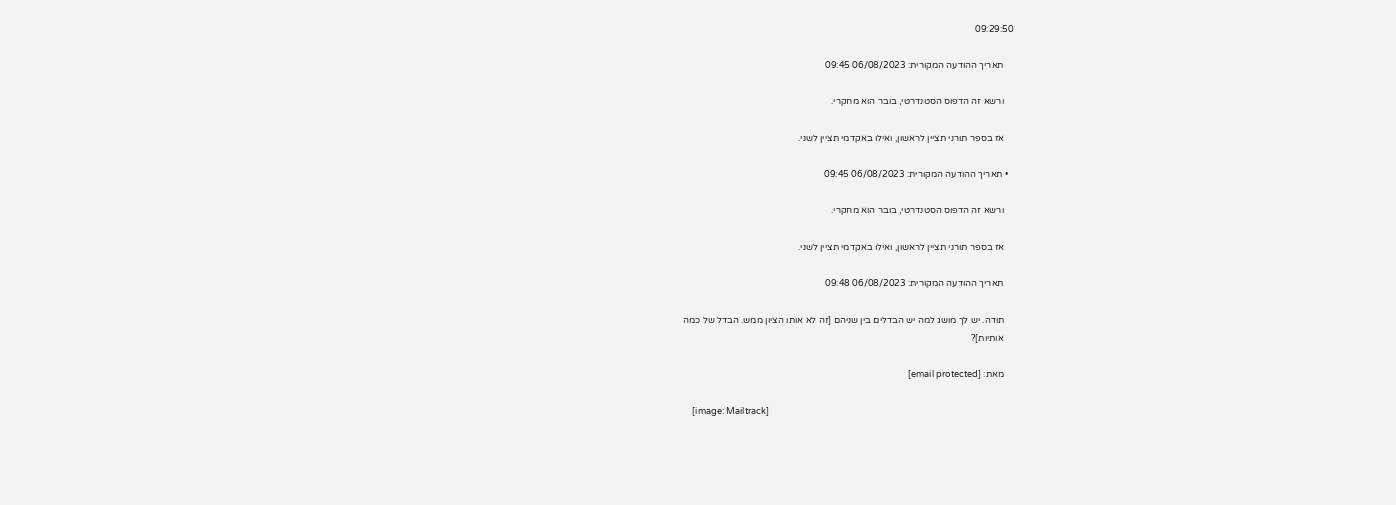09:29:50

    תאריך ההודעה המקורית: 06/08/2023 09:45

    ורשא זה הדפוס הסטנדרטי, בובר הוא מחקרי.

    אז בספר תורני תציין לראשון, ואילו באקדמי תציין לשני.

  • תאריך ההודעה המקורית: 06/08/2023 09:45

    ורשא זה הדפוס הסטנדרטי, בובר הוא מחקרי.

    אז בספר תורני תציין לראשון, ואילו באקדמי תציין לשני.

    תאריך ההודעה המקורית: 06/08/2023 09:48

    תודה. יש לך מושג למה יש הבדלים בין שניהם [זה לא אותו הציון ממש. הבדל של כמה
    אותיות]?

    מאת: [email protected]

    [image: Mailtrack]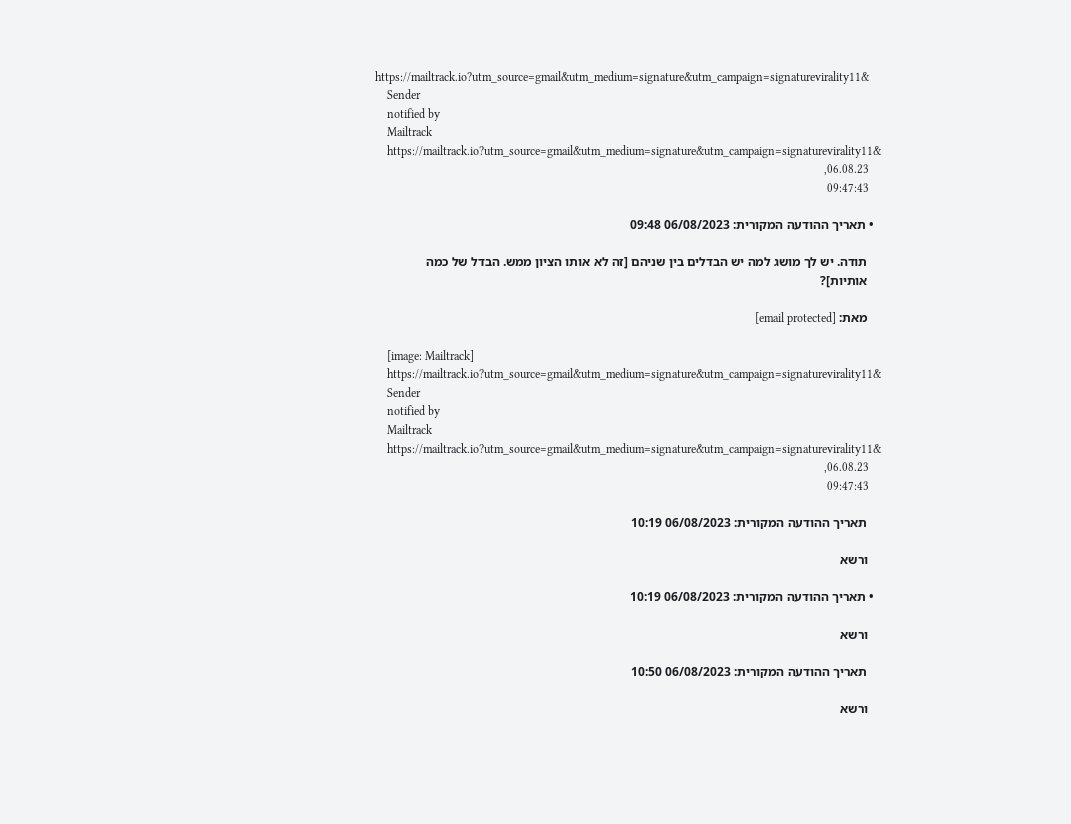https://mailtrack.io?utm_source=gmail&utm_medium=signature&utm_campaign=signaturevirality11&
    Sender
    notified by
    Mailtrack
    https://mailtrack.io?utm_source=gmail&utm_medium=signature&utm_campaign=signaturevirality11&
    06.08.23,
    09:47:43

  • תאריך ההודעה המקורית: 06/08/2023 09:48

    תודה. יש לך מושג למה יש הבדלים בין שניהם [זה לא אותו הציון ממש. הבדל של כמה
    אותיות]?

    מאת: [email protected]

    [image: Mailtrack]
    https://mailtrack.io?utm_source=gmail&utm_medium=signature&utm_campaign=signaturevirality11&
    Sender
    notified by
    Mailtrack
    https://mailtrack.io?utm_source=gmail&utm_medium=signature&utm_campaign=signaturevirality11&
    06.08.23,
    09:47:43

    תאריך ההודעה המקורית: 06/08/2023 10:19

    ורשא

  • תאריך ההודעה המקורית: 06/08/2023 10:19

    ורשא

    תאריך ההודעה המקורית: 06/08/2023 10:50

    ורשא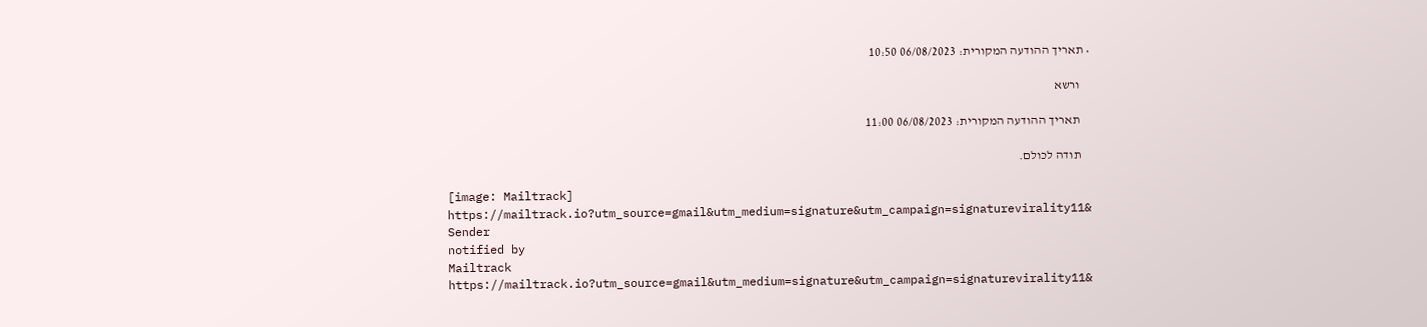• תאריך ההודעה המקורית: 06/08/2023 10:50

    ורשא

    תאריך ההודעה המקורית: 06/08/2023 11:00

    תודה לכולם.

    [image: Mailtrack]
    https://mailtrack.io?utm_source=gmail&utm_medium=signature&utm_campaign=signaturevirality11&
    Sender
    notified by
    Mailtrack
    https://mailtrack.io?utm_source=gmail&utm_medium=signature&utm_campaign=signaturevirality11&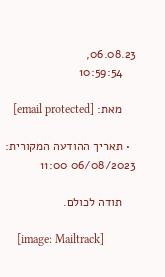06.08.23,
    10:59:54

    מאת: [email protected]

  • תאריך ההודעה המקורית: 06/08/2023 11:00

    תודה לכולם.

    [image: Mailtrack]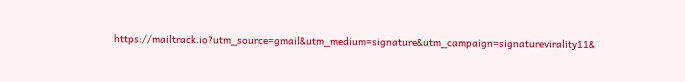https://mailtrack.io?utm_source=gmail&utm_medium=signature&utm_campaign=signaturevirality11&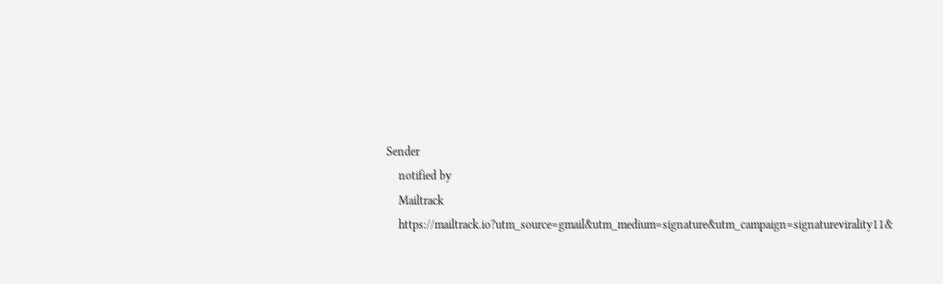Sender
    notified by
    Mailtrack
    https://mailtrack.io?utm_source=gmail&utm_medium=signature&utm_campaign=signaturevirality11&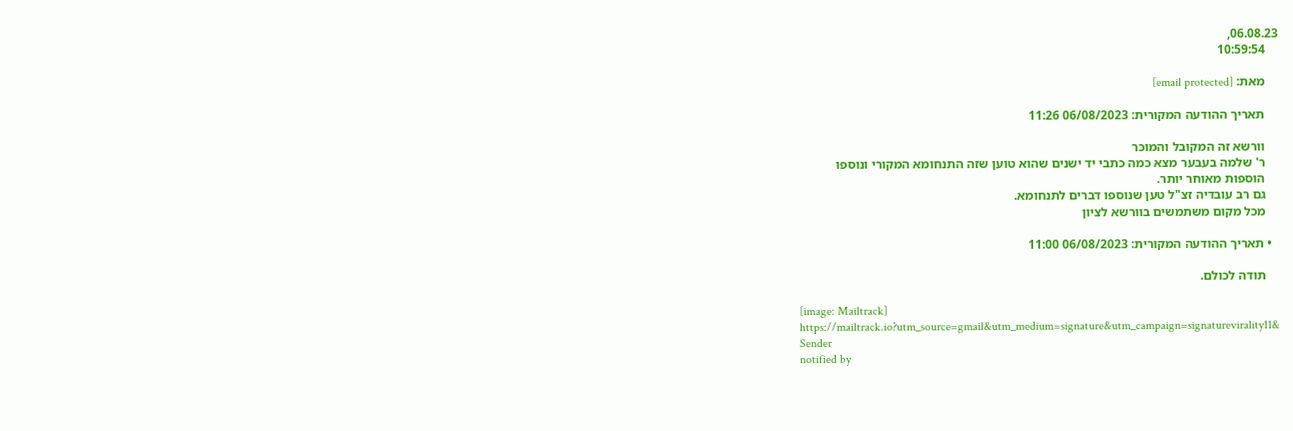06.08.23,
    10:59:54

    מאת: [email protected]

    תאריך ההודעה המקורית: 06/08/2023 11:26

    וורשא זה המקובל והמוכר
    ר' שלמה בעבער מצא כמה כתבי יד ישנים שהוא טוען שזה התנחומא המקורי ונוספו
    הוספות מאוחר יותר.
    גם רב עובדיה זצ"ל טען שנוספו דברים לתנחומא.
    מכל מקום משתמשים בוורשא לציון

  • תאריך ההודעה המקורית: 06/08/2023 11:00

    תודה לכולם.

    [image: Mailtrack]
    https://mailtrack.io?utm_source=gmail&utm_medium=signature&utm_campaign=signaturevirality11&
    Sender
    notified by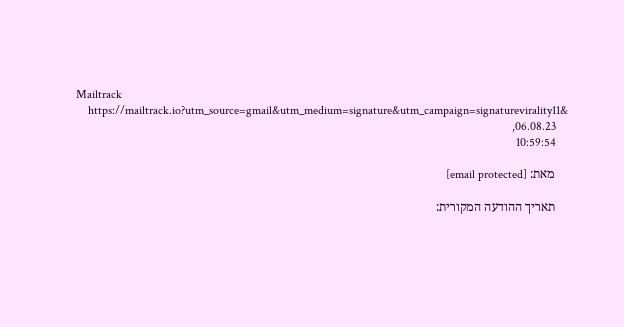Mailtrack
    https://mailtrack.io?utm_source=gmail&utm_medium=signature&utm_campaign=signaturevirality11&
    06.08.23,
    10:59:54

    מאת: [email protected]

    תאריך ההודעה המקורית: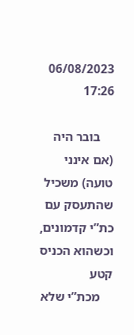06/08/2023 17:26

    בובר היה (אם אינני טועה) משכיל שהתעסק עם כת”י קדמונים, וכשהוא הכניס קטע
    מכת”י שלא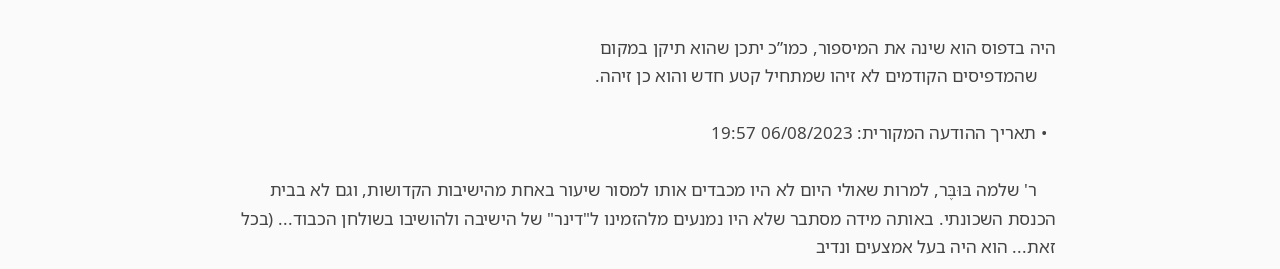היה בדפוס הוא שינה את המיספור, כמו”כ יתכן שהוא תיקן במקום
    שהמדפיסים הקודמים לא זיהו שמתחיל קטע חדש והוא כן זיהה.

  • תאריך ההודעה המקורית: 06/08/2023 19:57

    ר' שלמה בּוּבֶּר, למרות שאולי היום לא היו מכבדים אותו למסור שיעור באחת מהישיבות הקדושות, וגם לא בבית הכנסת השכונתי. באותה מידה מסתבר שלא היו נמנעים מלהזמינו ל"דינר" של הישיבה ולהושיבו בשולחן הכבוד... (בכל זאת... הוא היה בעל אמצעים ונדיב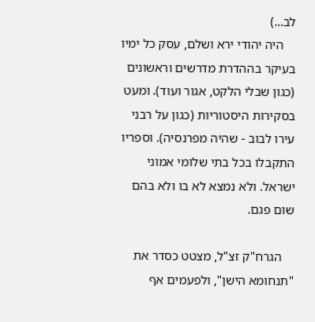לב...)
    היה יהודי ירא ושלם, עסק כל ימיו בעיקר בההדרת מדרשים וראשונים (כגון שבלי הלקט, אגור ועוד). ומעט בסקירות היסטוריות (כגון על רבני עירו לבוב - שהיה מפרנסיה). וספריו התקבלו בכל בתי שלומי אמוני ישראל. ולא נמצא לא בו ולא בהם שום פגם.

    הגרח"ק זצ"ל, מצטט כסדר את "תנחומא הישן", ולפעמים אף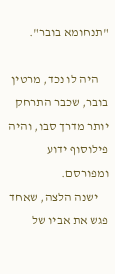"תנחומא בובר".

    היה לו נכד, מרטין בובר, שכבר התרחק יותר מדרך סבו, והיה פילוסוף ידוע ומפורסם.
    ישנה הלצה, שאחד פגש את אביו של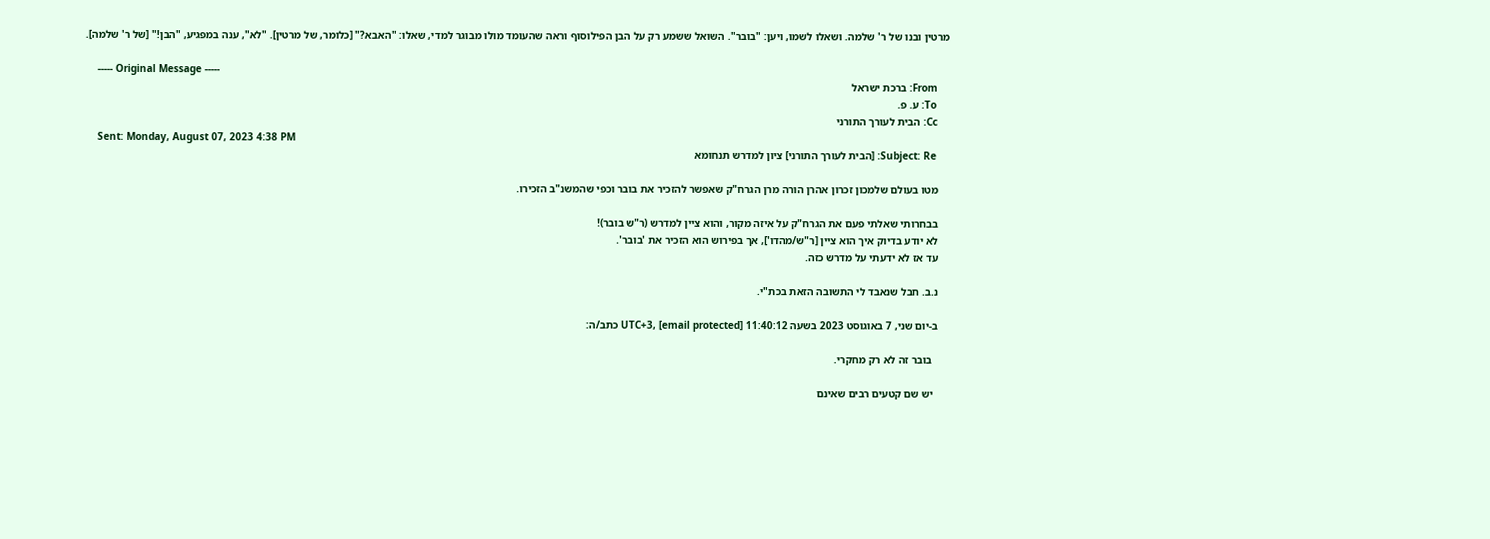מרטין ובנו של ר' שלמה. ושאלו לשמו, ויען: "בובר". השואל ששמע רק על הבן הפילוסוף וראה שהעומד מולו מבוגר למדי, שאלו: "האבא?" [כלומר, של מרטין]. "לא", ענה במפגיע, "הבן!" [של ר' שלמה].

    ----- Original Message -----
    From: ברכת ישראל
    To: ע. פ.
    Cc: הבית לעורך התורני
    Sent: Monday, August 07, 2023 4:38 PM
    Subject: Re: [הבית לעורך התורני] ציון למדרש תנחומא

    מטו בעולם שלמכון זכרון אהרן הורה מרן הגרח"ק שאפשר להזכיר את בובר וכפי שהמשנ"ב הזכירו.

    בבחרותי שאלתי פעם את הגרח"ק על איזה מקור, והוא ציין למדרש (ר"ש בובר)!
    לא יודע בדיוק איך הוא ציין [ר"ש/מהדו'], אך בפירוש הוא הזכיר את 'בובר'.
    עד אז לא ידעתי על מדרש כזה.

    נ.ב. חבל שנאבד לי התשובה הזאת בכת"י.

    ב-יום שני, 7 באוגוסט 2023 בשעה 11:40:12 UTC+3, [email protected] כתב/ה:

      בובר זה לא רק מחקרי.

      יש שם קטעים רבים שאינם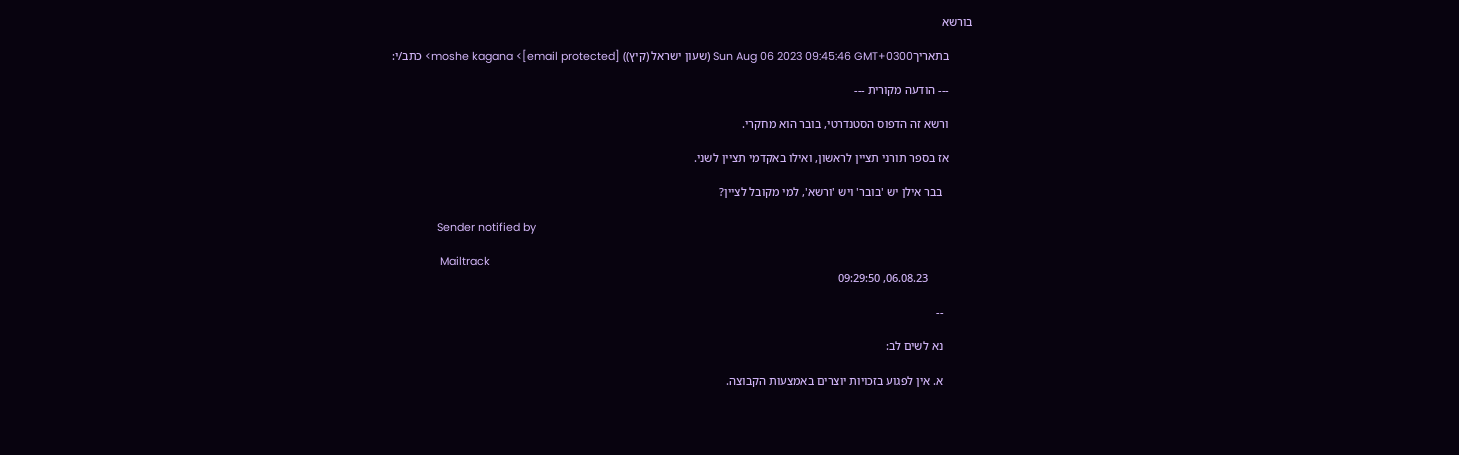בורשא

        בתאריךSun Aug 06 2023 09:45:46 GMT+0300 (שעון ישראל (קיץ)) moshe kagana <[email protected]> כתב/י:

        --- הודעה מקורית ---

        ורשא זה הדפוס הסטנדרטי, בובר הוא מחקרי.

        אז בספר תורני תציין לראשון, ואילו באקדמי תציין לשני.

          בבר אילן יש 'בובר' ויש 'ורשא', למי מקובל לציין?

               Sender notified by

                Mailtrack
               06.08.23, 09:29:50

          --

          נא לשים לב:

          א. אין לפגוע בזכויות יוצרים באמצעות הקבוצה.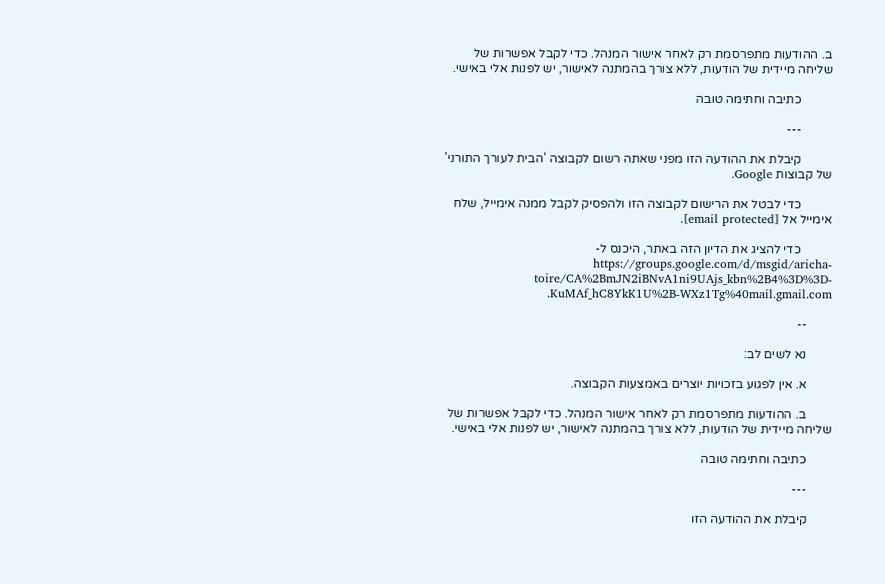ב. ההודעות מתפרסמת רק לאחר אישור המנהל. כדי לקבל אפשרות של שליחה מיידית של הודעות, ללא צורך בהמתנה לאישור, יש לפנות אלי באישי.

          כתיבה וחתימה טובה

          ---

          קיבלת את ההודעה הזו מפני שאתה רשום לקבוצה 'הבית לעורך התורני' של קבוצות Google.

          כדי לבטל את הרישום לקבוצה הזו ולהפסיק לקבל ממנה אימייל, שלח אימייל אל [email protected].

          כדי להציג את הדיון הזה באתר, היכנס ל-https://groups.google.com/d/msgid/aricha-toire/CA%2BmJN2iBNvA1ni9UAjs_kbn%2B4%3D%3D-KuMAf_hC8YkK1U%2B-WXz1Tg%40mail.gmail.com.

        --

        נא לשים לב:

        א. אין לפגוע בזכויות יוצרים באמצעות הקבוצה.

        ב. ההודעות מתפרסמת רק לאחר אישור המנהל. כדי לקבל אפשרות של שליחה מיידית של הודעות, ללא צורך בהמתנה לאישור, יש לפנות אלי באישי.

        כתיבה וחתימה טובה

        ---

        קיבלת את ההודעה הזו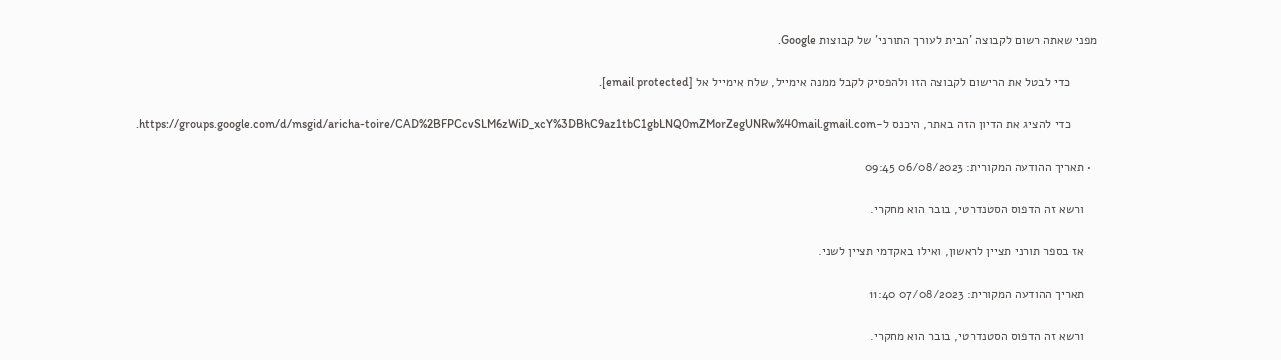מפני שאתה רשום לקבוצה 'הבית לעורך התורני' של קבוצות Google.

        כדי לבטל את הרישום לקבוצה הזו ולהפסיק לקבל ממנה אימייל, שלח אימייל אל [email protected].

        כדי להציג את הדיון הזה באתר, היכנס ל-https://groups.google.com/d/msgid/aricha-toire/CAD%2BFPCcvSLM6zWiD_xcY%3DBhC9az1tbC1gbLNQ0mZMorZegUNRw%40mail.gmail.com.

  • תאריך ההודעה המקורית: 06/08/2023 09:45

    ורשא זה הדפוס הסטנדרטי, בובר הוא מחקרי.

    אז בספר תורני תציין לראשון, ואילו באקדמי תציין לשני.

    תאריך ההודעה המקורית: 07/08/2023 11:40

    ורשא זה הדפוס הסטנדרטי, בובר הוא מחקרי.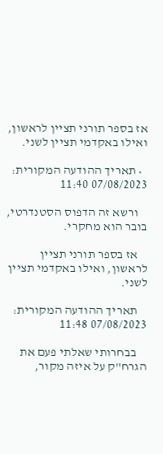אז בספר תורני תציין לראשון, ואילו באקדמי תציין לשני.

  • תאריך ההודעה המקורית: 07/08/2023 11:40

    ורשא זה הדפוס הסטנדרטי, בובר הוא מחקרי.

    אז בספר תורני תציין לראשון, ואילו באקדמי תציין לשני.

    תאריך ההודעה המקורית: 07/08/2023 11:48

    בבחרותי שאלתי פעם את הגרח"ק על איזה מקור,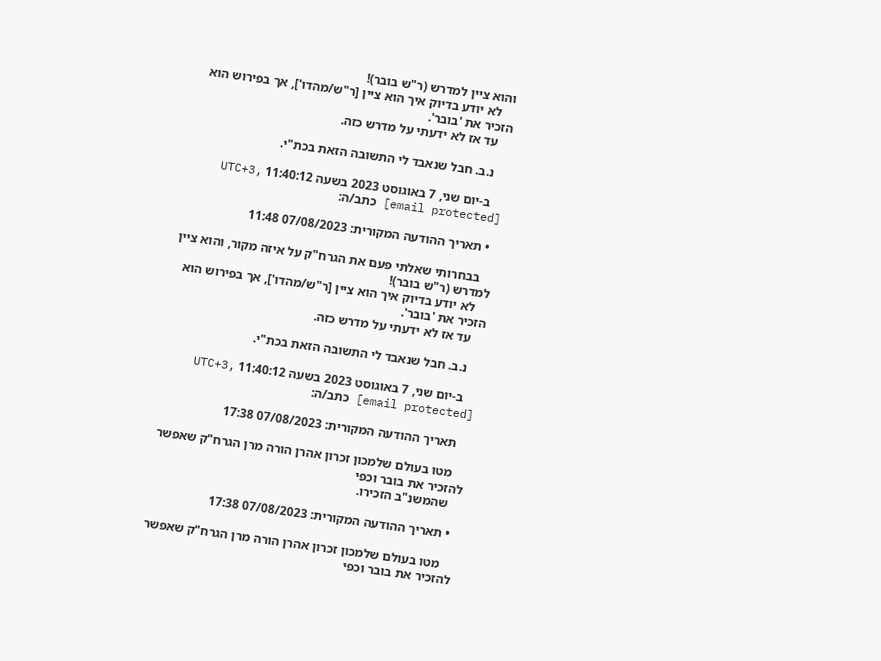והוא ציין למדרש (ר"ש בובר)!
    לא יודע בדיוק איך הוא ציין [ר"ש/מהדו'], אך בפירוש הוא הזכיר את 'בובר'.
    עד אז לא ידעתי על מדרש כזה.

    נ.ב. חבל שנאבד לי התשובה הזאת בכת"י.

    ב-יום שני, 7 באוגוסט 2023 בשעה 11:40:12 UTC+3, [email protected] כתב/ה:

  • תאריך ההודעה המקורית: 07/08/2023 11:48

    בבחרותי שאלתי פעם את הגרח"ק על איזה מקור, והוא ציין למדרש (ר"ש בובר)!
    לא יודע בדיוק איך הוא ציין [ר"ש/מהדו'], אך בפירוש הוא הזכיר את 'בובר'.
    עד אז לא ידעתי על מדרש כזה.

    נ.ב. חבל שנאבד לי התשובה הזאת בכת"י.

    ב-יום שני, 7 באוגוסט 2023 בשעה 11:40:12 UTC+3, [email protected] כתב/ה:

    תאריך ההודעה המקורית: 07/08/2023 17:38

    מטו בעולם שלמכון זכרון אהרן הורה מרן הגרח"ק שאפשר להזכיר את בובר וכפי
    שהמשנ"ב הזכירו.

  • תאריך ההודעה המקורית: 07/08/2023 17:38

    מטו בעולם שלמכון זכרון אהרן הורה מרן הגרח"ק שאפשר להזכיר את בובר וכפי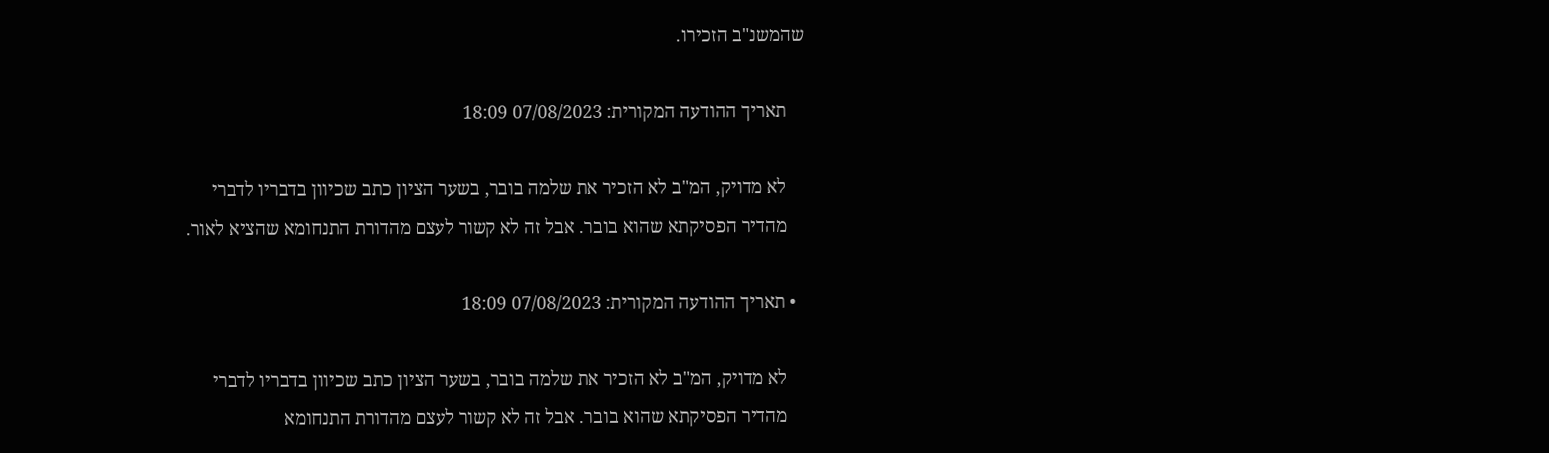שהמשנ"ב הזכירו.

    תאריך ההודעה המקורית: 07/08/2023 18:09

    לא מדויק, המ"ב לא הזכיר את שלמה בובר, בשער הציון כתב שכיוון בדבריו לדברי
    מהדיר הפסיקתא שהוא בובר. אבל זה לא קשור לעצם מהדורת התנחומא שהציא לאור.

  • תאריך ההודעה המקורית: 07/08/2023 18:09

    לא מדויק, המ"ב לא הזכיר את שלמה בובר, בשער הציון כתב שכיוון בדבריו לדברי
    מהדיר הפסיקתא שהוא בובר. אבל זה לא קשור לעצם מהדורת התנחומא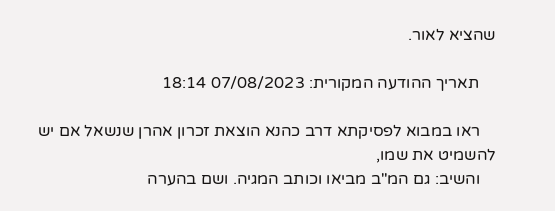שהציא לאור.

    תאריך ההודעה המקורית: 07/08/2023 18:14

    ראו במבוא לפסיקתא דרב כהנא הוצאת זכרון אהרן שנשאל אם יש להשמיט את שמו,
    והשיב: גם המ"ב מביאו וכותב המגיה. ושם בהערה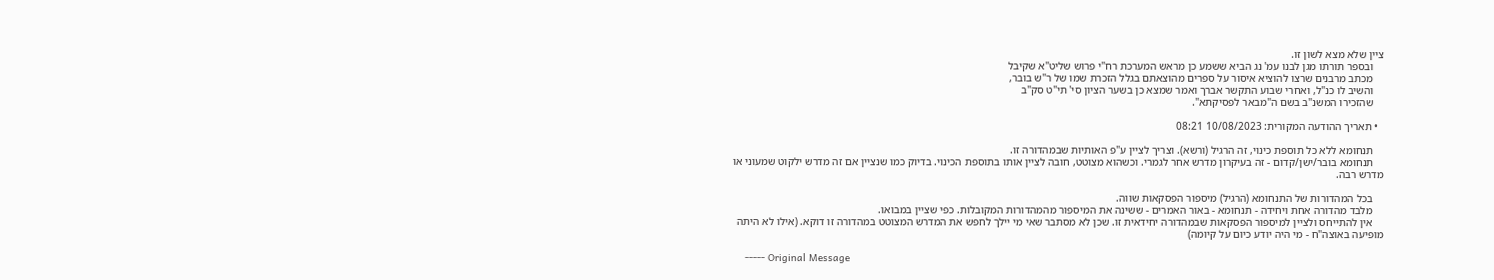ציין שלא מצא לשון זו.
    ובספר תורתו מגן לבנו עמ' נג הביא ששמע כן מראש המערכת רח"י פרוש שליט"א שקיבל
    מכתב מרבנים שרצו להוציא איסור על ספרים מהוצאתם בגלל הזכרת שמו של ר"ש בובר,
    והשיב לו כנ"ל, ואחרי שבוע התקשר אברך ואמר שמצא כן בשער הציון סי' תי"ט סק"ב
    שהזכירו המשנ"ב בשם ה"מבאר לפסיקתא".

  • תאריך ההודעה המקורית: 10/08/2023 08:21

    תנחומא ללא כל תוספת כינוי, זה הרגיל (ורשא). וצריך לציין ע"פ האותיות שבמהדורה זו.
    תנחומא בובר/ישן/קדום - זה בעיקרון מדרש אחר לגמרי. וכשהוא מצוטט, חובה לציין אותו בתוספת הכינוי. בדיוק כמו שנציין אם זה מדרש ילקוט שמעוני או מדרש רבה.

    בכל המהדורות של התנחומא (הרגיל) מיספור הפסקאות שווה.
    מלבד מהדורה אחת ויחידה - תנחומא - באור האמרים - ששינה את המיספור מהמהדורות המקובלות. כפי שציין במבואו.
    אין להתייחס ולציין למיספור הפסקאות שבמהדורה יחידאית זו. שכן לא מסתבר שאי מי יילך לחפש את המדרש המצוטט במהדורה זו דוקא. (אילו לא היתה מופיעה באוצה"ח - מי היה יודע כיום על קיומה)

    ----- Original Message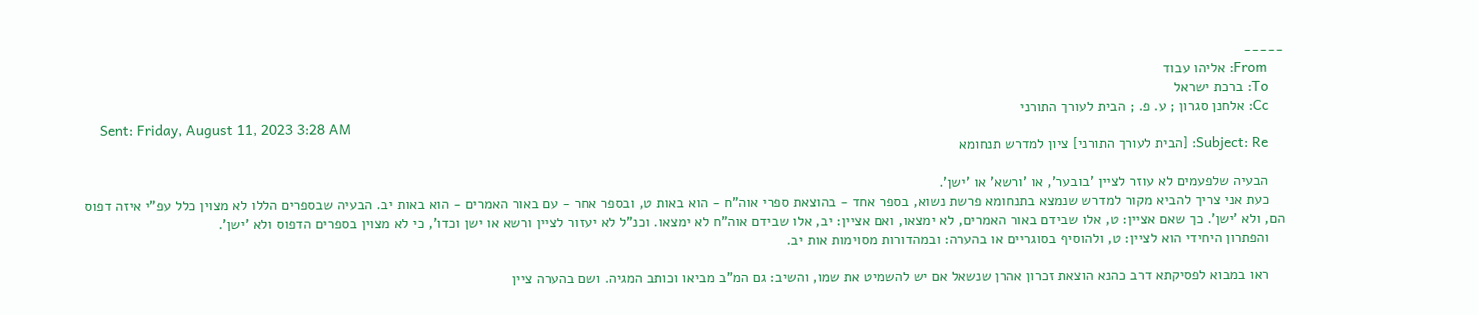-----
    From: אליהו עבוד
    To: ברכת ישראל
    Cc: אלחנן סגרון ; ע. פ. ; הבית לעורך התורני
    Sent: Friday, August 11, 2023 3:28 AM
    Subject: Re: [הבית לעורך התורני] ציון למדרש תנחומא

    הבעיה שלפעמים לא עוזר לציין 'בובער', או 'ורשא' או 'ישן'.
    כעת אני צריך להביא מקור למדרש שנמצא בתנחומא פרשת נשוא, בספר אחד - בהוצאת ספרי אוה"ח - הוא באות ט, ובספר אחר - עם באור האמרים - הוא באות יב. הבעיה שבספרים הללו לא מצוין כלל עפ"י איזה דפוס הם, ולא 'ישן'. כך שאם אציין: ט, אלו שבידם באור האמרים, לא ימצאו, ואם אציין: יב, אלו שבידם אוה"ח לא ימצאו. וכנ"ל לא יעזור לציין ורשא או ישן וכדו', כי לא מצוין בספרים הדפוס ולא 'ישן'.
    והפתרון היחידי הוא לציין: ט, ולהוסיף בסוגריים או בהערה: ובמהדורות מסוימות אות יב.

    ראו במבוא לפסיקתא דרב כהנא הוצאת זכרון אהרן שנשאל אם יש להשמיט את שמו, והשיב: גם המ"ב מביאו וכותב המגיה. ושם בהערה ציין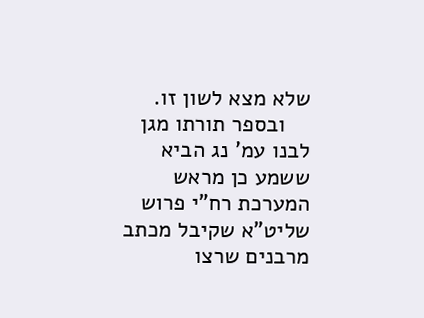שלא מצא לשון זו.
    ובספר תורתו מגן לבנו עמ' נג הביא ששמע כן מראש המערכת רח"י פרוש שליט"א שקיבל מכתב מרבנים שרצו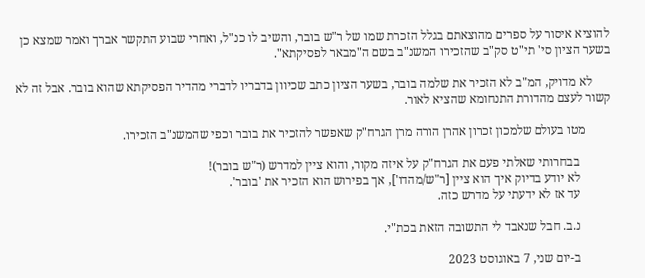להוציא איסור על ספרים מהוצאתם בגלל הזכרת שמו של ר"ש בובר, והשיב לו כנ"ל, ואחרי שבוע התקשר אברך ואמר שמצא כן בשער הציון סי' תי"ט סק"ב שהזכירו המשנ"ב בשם ה"מבאר לפסיקתא".

      לא מדויק, המ"ב לא הזכיר את שלמה בובר, בשער הציון כתב שכיוון בדבריו לדברי מהדיר הפסיקתא שהוא בובר. אבל זה לא קשור לעצם מהדורת התנחומא שהציא לאור.

        מטו בעולם שלמכון זכרון אהרן הורה מרן הגרח"ק שאפשר להזכיר את בובר וכפי שהמשנ"ב הזכירו.

          בבחרותי שאלתי פעם את הגרח"ק על איזה מקור, והוא ציין למדרש (ר"ש בובר)!
          לא יודע בדיוק איך הוא ציין [ר"ש/מהדו'], אך בפירוש הוא הזכיר את 'בובר'.
          עד אז לא ידעתי על מדרש כזה.

          נ.ב. חבל שנאבד לי התשובה הזאת בכת"י.

          ב-יום שני, 7 באוגוסט 2023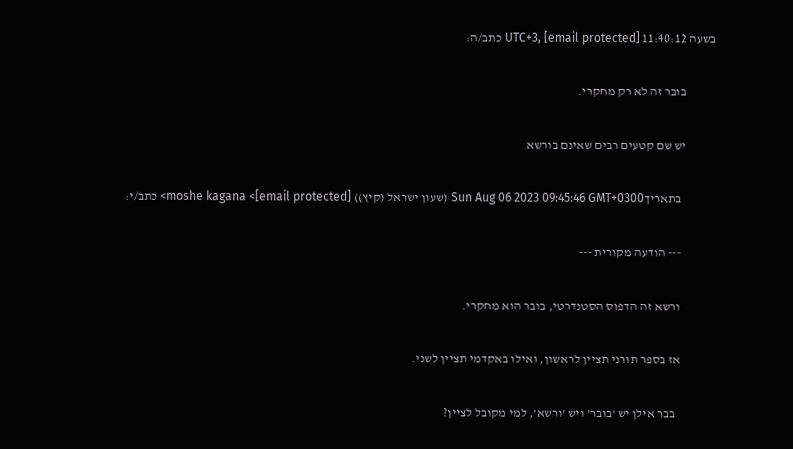בשעה 11:40:12 UTC+3, [email protected] כתב/ה:

            בובר זה לא רק מחקרי.

            יש שם קטעים רבים שאינם בורשא

              בתאריךSun Aug 06 2023 09:45:46 GMT+0300 (שעון ישראל (קיץ)) moshe kagana <[email protected]> כתב/י:

              --- הודעה מקורית ---

              ורשא זה הדפוס הסטנדרטי, בובר הוא מחקרי.

              אז בספר תורני תציין לראשון, ואילו באקדמי תציין לשני.

                בבר אילן יש 'בובר' ויש 'ורשא', למי מקובל לציין?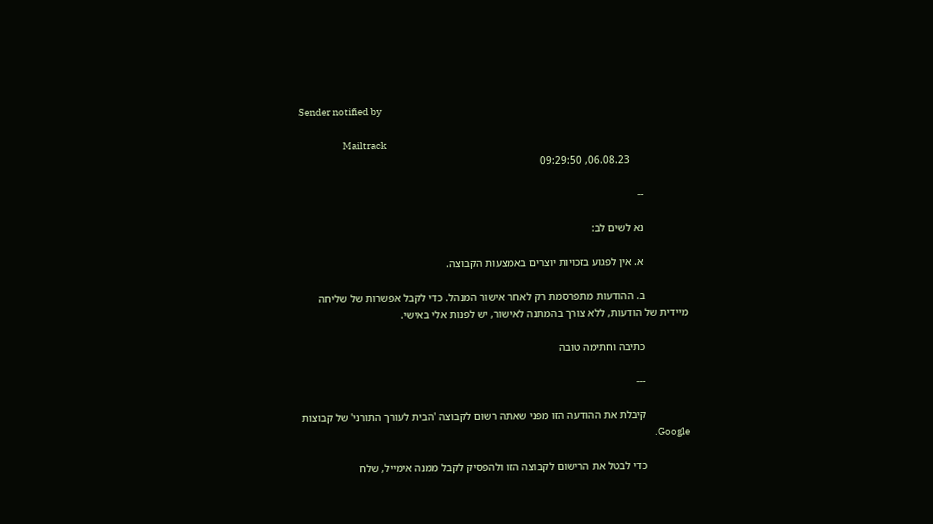Sender notified by

                      Mailtrack
                     06.08.23, 09:29:50

                --

                נא לשים לב:

                א. אין לפגוע בזכויות יוצרים באמצעות הקבוצה.

                ב. ההודעות מתפרסמת רק לאחר אישור המנהל. כדי לקבל אפשרות של שליחה מיידית של הודעות, ללא צורך בהמתנה לאישור, יש לפנות אלי באישי.

                כתיבה וחתימה טובה

                ---

                קיבלת את ההודעה הזו מפני שאתה רשום לקבוצה 'הבית לעורך התורני' של קבוצות Google.

                כדי לבטל את הרישום לקבוצה הזו ולהפסיק לקבל ממנה אימייל, שלח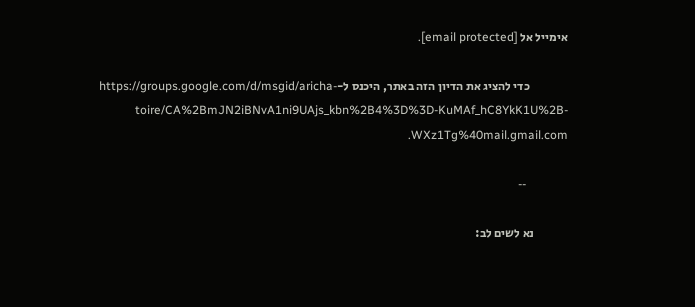אימייל אל [email protected].

                כדי להציג את הדיון הזה באתר, היכנס ל-https://groups.google.com/d/msgid/aricha-toire/CA%2BmJN2iBNvA1ni9UAjs_kbn%2B4%3D%3D-KuMAf_hC8YkK1U%2B-WXz1Tg%40mail.gmail.com.

              --

              נא לשים לב: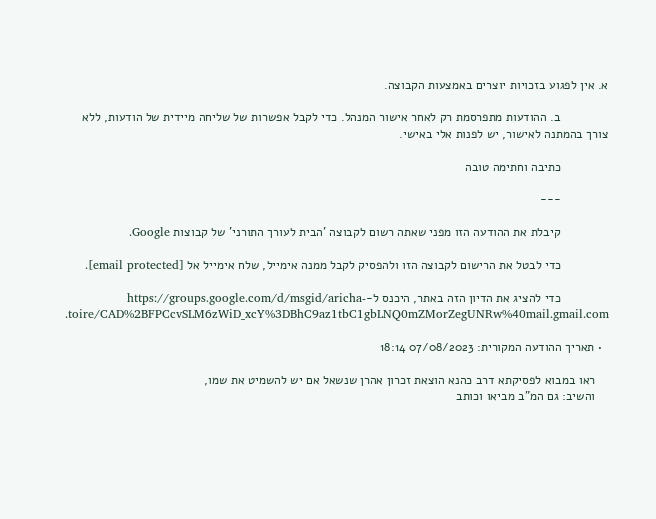א. אין לפגוע בזכויות יוצרים באמצעות הקבוצה.

              ב. ההודעות מתפרסמת רק לאחר אישור המנהל. כדי לקבל אפשרות של שליחה מיידית של הודעות, ללא צורך בהמתנה לאישור, יש לפנות אלי באישי.

              כתיבה וחתימה טובה

              ---

              קיבלת את ההודעה הזו מפני שאתה רשום לקבוצה 'הבית לעורך התורני' של קבוצות Google.

              כדי לבטל את הרישום לקבוצה הזו ולהפסיק לקבל ממנה אימייל, שלח אימייל אל [email protected].

              כדי להציג את הדיון הזה באתר, היכנס ל-https://groups.google.com/d/msgid/aricha-toire/CAD%2BFPCcvSLM6zWiD_xcY%3DBhC9az1tbC1gbLNQ0mZMorZegUNRw%40mail.gmail.com.

  • תאריך ההודעה המקורית: 07/08/2023 18:14

    ראו במבוא לפסיקתא דרב כהנא הוצאת זכרון אהרן שנשאל אם יש להשמיט את שמו,
    והשיב: גם המ"ב מביאו וכותב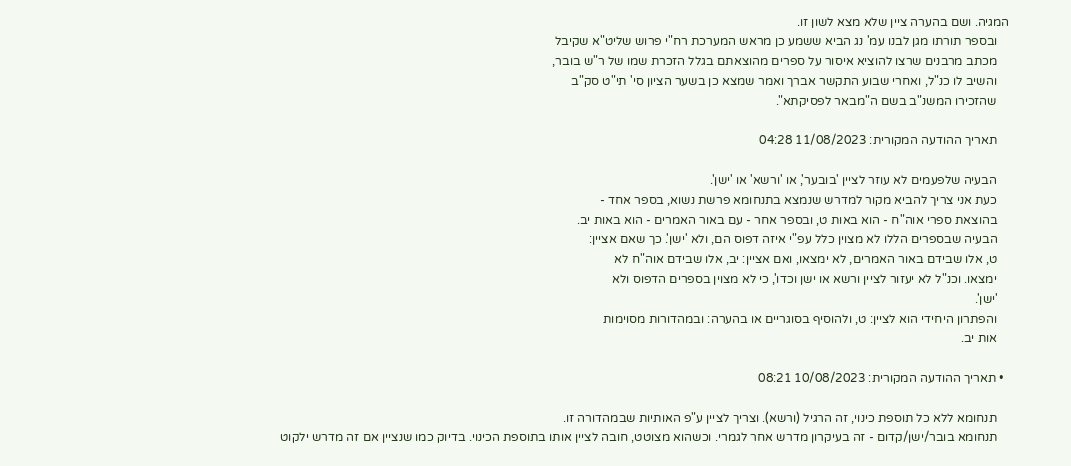המגיה. ושם בהערה ציין שלא מצא לשון זו.
    ובספר תורתו מגן לבנו עמ' נג הביא ששמע כן מראש המערכת רח"י פרוש שליט"א שקיבל
    מכתב מרבנים שרצו להוציא איסור על ספרים מהוצאתם בגלל הזכרת שמו של ר"ש בובר,
    והשיב לו כנ"ל, ואחרי שבוע התקשר אברך ואמר שמצא כן בשער הציון סי' תי"ט סק"ב
    שהזכירו המשנ"ב בשם ה"מבאר לפסיקתא".

    תאריך ההודעה המקורית: 11/08/2023 04:28

    הבעיה שלפעמים לא עוזר לציין 'בובער', או 'ורשא' או 'ישן'.
    כעת אני צריך להביא מקור למדרש שנמצא בתנחומא פרשת נשוא, בספר אחד -
    בהוצאת ספרי אוה"ח - הוא באות ט, ובספר אחר - עם באור האמרים - הוא באות יב.
    הבעיה שבספרים הללו לא מצוין כלל עפ"י איזה דפוס הם, ולא 'ישן'. כך שאם אציין:
    ט, אלו שבידם באור האמרים, לא ימצאו, ואם אציין: יב, אלו שבידם אוה"ח לא
    ימצאו. וכנ"ל לא יעזור לציין ורשא או ישן וכדו', כי לא מצוין בספרים הדפוס ולא
    'ישן'.
    והפתרון היחידי הוא לציין: ט, ולהוסיף בסוגריים או בהערה: ובמהדורות מסוימות
    אות יב.

  • תאריך ההודעה המקורית: 10/08/2023 08:21

    תנחומא ללא כל תוספת כינוי, זה הרגיל (ורשא). וצריך לציין ע"פ האותיות שבמהדורה זו.
    תנחומא בובר/ישן/קדום - זה בעיקרון מדרש אחר לגמרי. וכשהוא מצוטט, חובה לציין אותו בתוספת הכינוי. בדיוק כמו שנציין אם זה מדרש ילקוט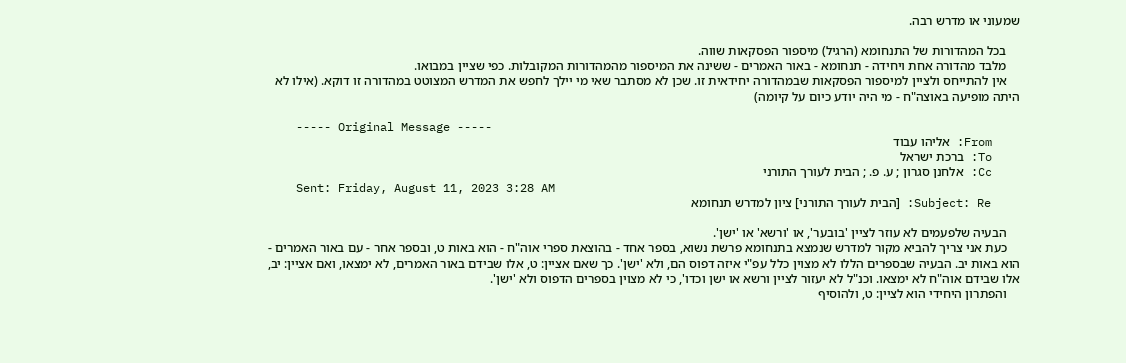שמעוני או מדרש רבה.

    בכל המהדורות של התנחומא (הרגיל) מיספור הפסקאות שווה.
    מלבד מהדורה אחת ויחידה - תנחומא - באור האמרים - ששינה את המיספור מהמהדורות המקובלות. כפי שציין במבואו.
    אין להתייחס ולציין למיספור הפסקאות שבמהדורה יחידאית זו. שכן לא מסתבר שאי מי יילך לחפש את המדרש המצוטט במהדורה זו דוקא. (אילו לא היתה מופיעה באוצה"ח - מי היה יודע כיום על קיומה)

    ----- Original Message -----
    From: אליהו עבוד
    To: ברכת ישראל
    Cc: אלחנן סגרון ; ע. פ. ; הבית לעורך התורני
    Sent: Friday, August 11, 2023 3:28 AM
    Subject: Re: [הבית לעורך התורני] ציון למדרש תנחומא

    הבעיה שלפעמים לא עוזר לציין 'בובער', או 'ורשא' או 'ישן'.
    כעת אני צריך להביא מקור למדרש שנמצא בתנחומא פרשת נשוא, בספר אחד - בהוצאת ספרי אוה"ח - הוא באות ט, ובספר אחר - עם באור האמרים - הוא באות יב. הבעיה שבספרים הללו לא מצוין כלל עפ"י איזה דפוס הם, ולא 'ישן'. כך שאם אציין: ט, אלו שבידם באור האמרים, לא ימצאו, ואם אציין: יב, אלו שבידם אוה"ח לא ימצאו. וכנ"ל לא יעזור לציין ורשא או ישן וכדו', כי לא מצוין בספרים הדפוס ולא 'ישן'.
    והפתרון היחידי הוא לציין: ט, ולהוסיף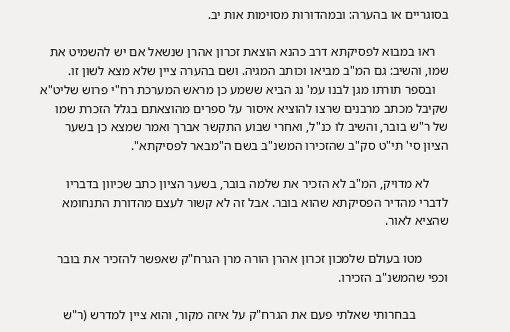בסוגריים או בהערה: ובמהדורות מסוימות אות יב.

    ראו במבוא לפסיקתא דרב כהנא הוצאת זכרון אהרן שנשאל אם יש להשמיט את שמו, והשיב: גם המ"ב מביאו וכותב המגיה. ושם בהערה ציין שלא מצא לשון זו.
    ובספר תורתו מגן לבנו עמ' נג הביא ששמע כן מראש המערכת רח"י פרוש שליט"א שקיבל מכתב מרבנים שרצו להוציא איסור על ספרים מהוצאתם בגלל הזכרת שמו של ר"ש בובר, והשיב לו כנ"ל, ואחרי שבוע התקשר אברך ואמר שמצא כן בשער הציון סי' תי"ט סק"ב שהזכירו המשנ"ב בשם ה"מבאר לפסיקתא".

      לא מדויק, המ"ב לא הזכיר את שלמה בובר, בשער הציון כתב שכיוון בדבריו לדברי מהדיר הפסיקתא שהוא בובר. אבל זה לא קשור לעצם מהדורת התנחומא שהציא לאור.

        מטו בעולם שלמכון זכרון אהרן הורה מרן הגרח"ק שאפשר להזכיר את בובר וכפי שהמשנ"ב הזכירו.

          בבחרותי שאלתי פעם את הגרח"ק על איזה מקור, והוא ציין למדרש (ר"ש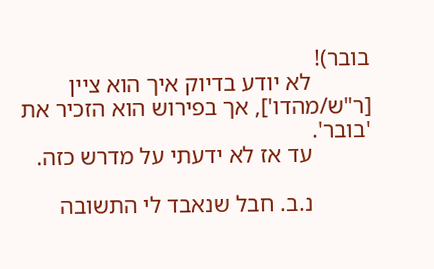בובר)!
          לא יודע בדיוק איך הוא ציין [ר"ש/מהדו'], אך בפירוש הוא הזכיר את 'בובר'.
          עד אז לא ידעתי על מדרש כזה.

          נ.ב. חבל שנאבד לי התשובה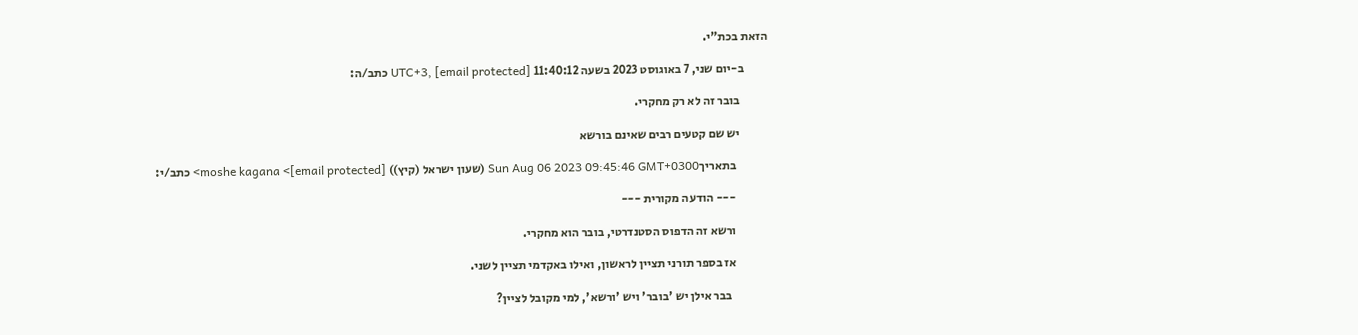הזאת בכת"י.

          ב-יום שני, 7 באוגוסט 2023 בשעה 11:40:12 UTC+3, [email protected] כתב/ה:

            בובר זה לא רק מחקרי.

            יש שם קטעים רבים שאינם בורשא

              בתאריךSun Aug 06 2023 09:45:46 GMT+0300 (שעון ישראל (קיץ)) moshe kagana <[email protected]> כתב/י:

              --- הודעה מקורית ---

              ורשא זה הדפוס הסטנדרטי, בובר הוא מחקרי.

              אז בספר תורני תציין לראשון, ואילו באקדמי תציין לשני.

                בבר אילן יש 'בובר' ויש 'ורשא', למי מקובל לציין?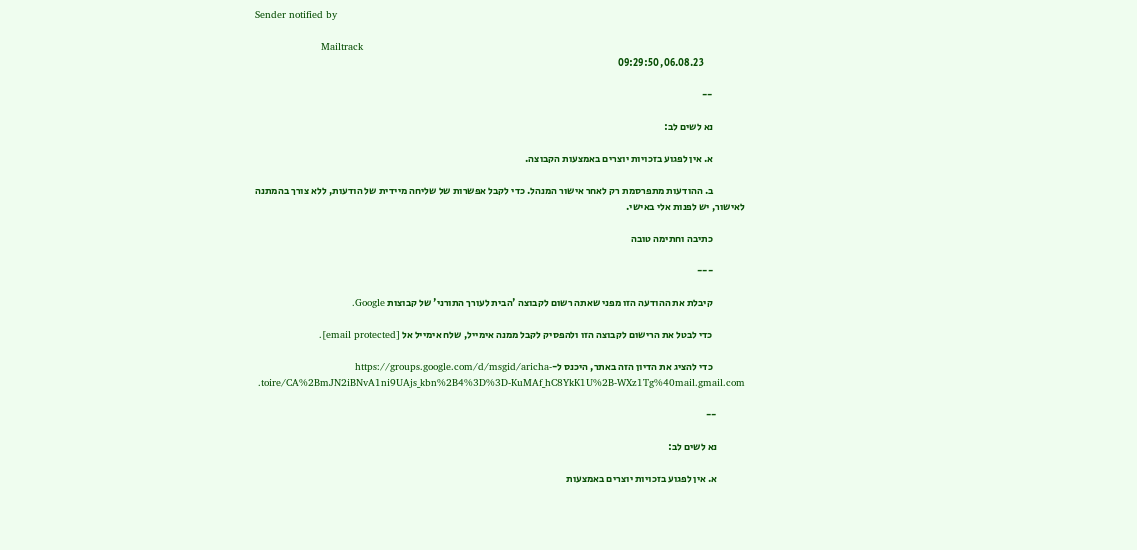Sender notified by

                      Mailtrack
                     06.08.23, 09:29:50

                --

                נא לשים לב:

                א. אין לפגוע בזכויות יוצרים באמצעות הקבוצה.

                ב. ההודעות מתפרסמת רק לאחר אישור המנהל. כדי לקבל אפשרות של שליחה מיידית של הודעות, ללא צורך בהמתנה לאישור, יש לפנות אלי באישי.

                כתיבה וחתימה טובה

                ---

                קיבלת את ההודעה הזו מפני שאתה רשום לקבוצה 'הבית לעורך התורני' של קבוצות Google.

                כדי לבטל את הרישום לקבוצה הזו ולהפסיק לקבל ממנה אימייל, שלח אימייל אל [email protected].

                כדי להציג את הדיון הזה באתר, היכנס ל-https://groups.google.com/d/msgid/aricha-toire/CA%2BmJN2iBNvA1ni9UAjs_kbn%2B4%3D%3D-KuMAf_hC8YkK1U%2B-WXz1Tg%40mail.gmail.com.

              --

              נא לשים לב:

              א. אין לפגוע בזכויות יוצרים באמצעות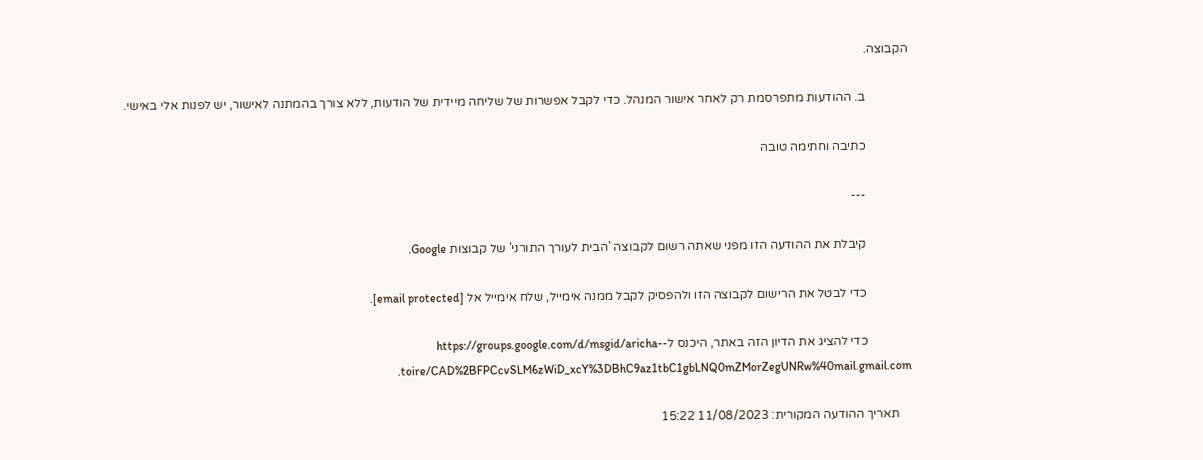הקבוצה.

              ב. ההודעות מתפרסמת רק לאחר אישור המנהל. כדי לקבל אפשרות של שליחה מיידית של הודעות, ללא צורך בהמתנה לאישור, יש לפנות אלי באישי.

              כתיבה וחתימה טובה

              ---

              קיבלת את ההודעה הזו מפני שאתה רשום לקבוצה 'הבית לעורך התורני' של קבוצות Google.

              כדי לבטל את הרישום לקבוצה הזו ולהפסיק לקבל ממנה אימייל, שלח אימייל אל [email protected].

              כדי להציג את הדיון הזה באתר, היכנס ל-https://groups.google.com/d/msgid/aricha-toire/CAD%2BFPCcvSLM6zWiD_xcY%3DBhC9az1tbC1gbLNQ0mZMorZegUNRw%40mail.gmail.com.

    תאריך ההודעה המקורית: 11/08/2023 15:22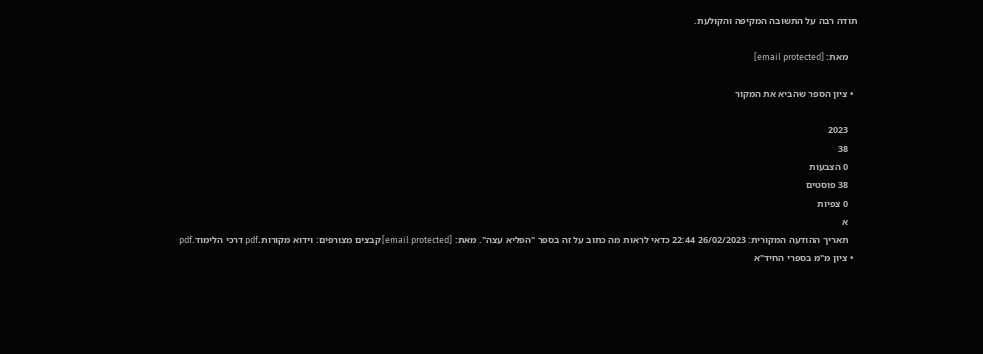תודה רבה על התשובה המקיפה והקולעת.

    מאת: [email protected]

  • ציון הספר שהביא את המקור

    2023
    38
    0 הצבעות
    38 פוסטים
    0 צפיות
    א
    תאריך ההודעה המקורית: 26/02/2023 22:44 כדאי לראות מה כתוב על זה בספר "הפליא עצה". מאת: [email protected] קבצים מצורפים: וידוא מקורות.pdf דרכי הלימוד.pdf
  • ציון מ"מ בספרי החיד"א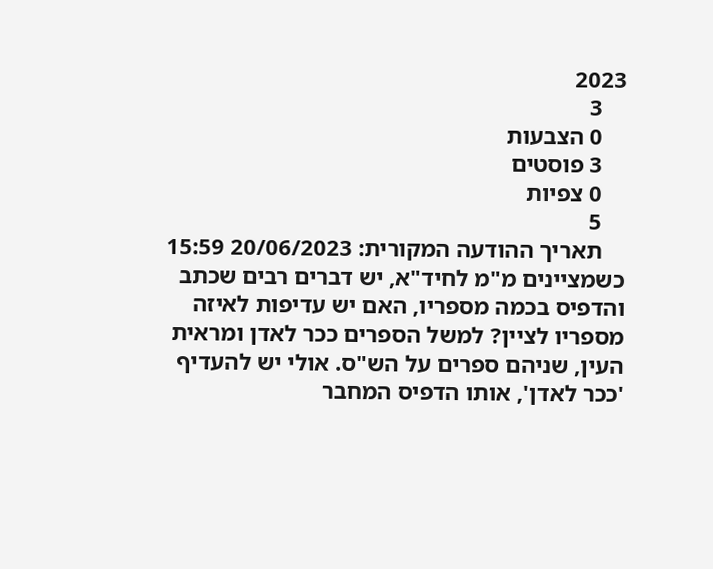2023
    3
    0 הצבעות
    3 פוסטים
    0 צפיות
    5
    תאריך ההודעה המקורית: 20/06/2023 15:59 כשמציינים מ"מ לחיד"א, יש דברים רבים שכתב והדפיס בכמה מספריו, האם יש עדיפות לאיזה מספריו לציין? למשל הספרים ככר לאדן ומראית העין, שניהם ספרים על הש"ס. אולי יש להעדיף 'ככר לאדן', אותו הדפיס המחבר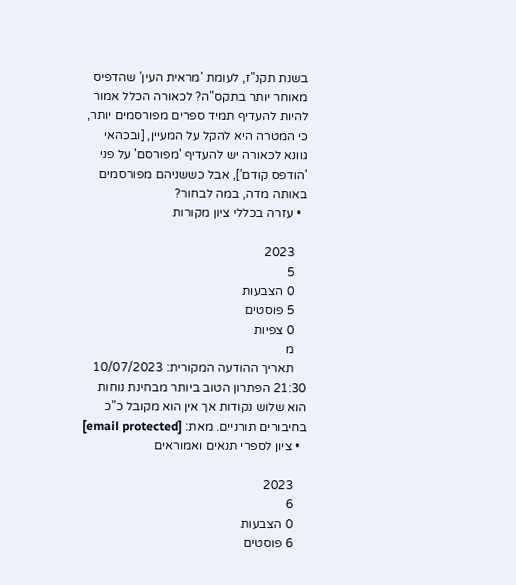בשנת תקנ"ז, לעומת 'מראית העין' שהדפיס מאוחר יותר בתקס"ה? לכאורה הכלל אמור להיות להעדיף תמיד ספרים מפורסמים יותר, כי המטרה היא להקל על המעיין, [ובכהאי גוונא לכאורה יש להעדיף 'מפורסם' על פני 'הודפס קודם'], אבל כששניהם מפורסמים באותה מדה, במה לבחור?
  • עזרה בכללי ציון מקורות

    2023
    5
    0 הצבעות
    5 פוסטים
    0 צפיות
    מ
    תאריך ההודעה המקורית: 10/07/2023 21:30 הפתרון הטוב ביותר מבחינת נוחות הוא שלוש נקודות אך אין הוא מקובל כ"כ בחיבורים תורניים. מאת: [email protected]
  • ציון לספרי תנאים ואמוראים

    2023
    6
    0 הצבעות
    6 פוסטים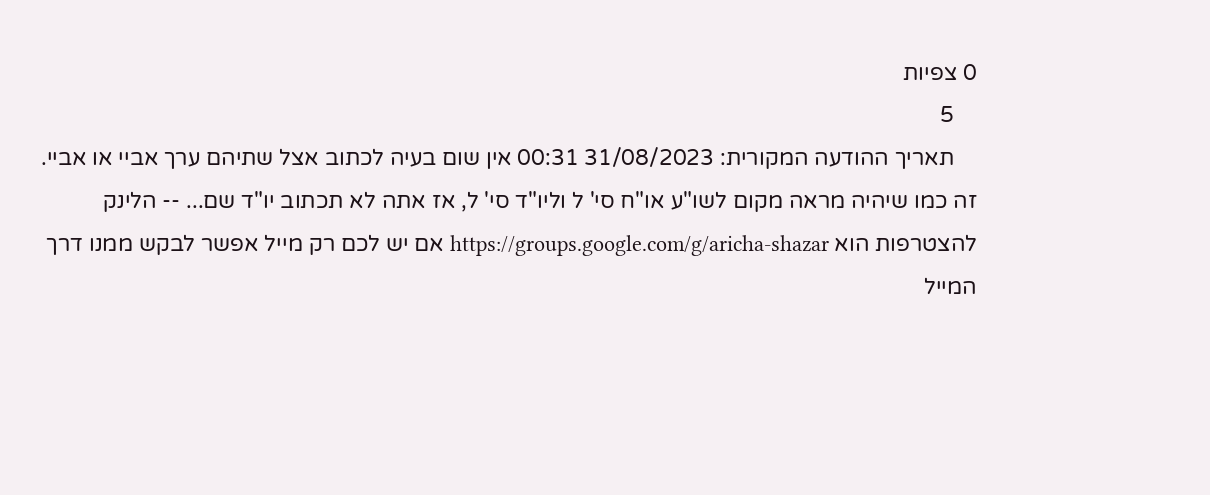0 צפיות
    5
    תאריך ההודעה המקורית: 31/08/2023 00:31 אין שום בעיה לכתוב אצל שתיהם ערך אביי או אביי. זה כמו שיהיה מראה מקום לשו"ע או"ח סי' ל וליו"ד סי' ל, אז אתה לא תכתוב יו"ד שם... -- הלינק להצטרפות הוא https://groups.google.com/g/aricha-shazar אם יש לכם רק מייל אפשר לבקש ממנו דרך המייל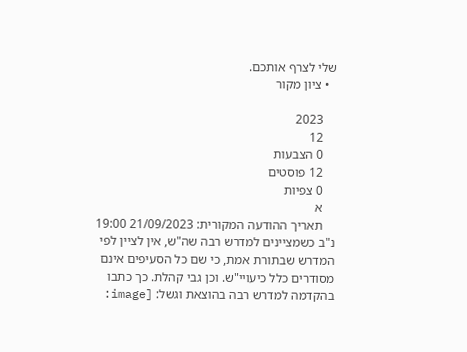שלי לצרף אותכם.
  • ציון מקור

    2023
    12
    0 הצבעות
    12 פוסטים
    0 צפיות
    א
    תאריך ההודעה המקורית: 21/09/2023 19:00 נ"ב כשמציינים למדרש רבה שה"ש, אין לציין לפי המדרש שבתורת אמת, כי שם כל הסעיפים אינם מסודרים כלל כיעויי"ש. וכן גבי קהלת. כך כתבו בהקדמה למדרש רבה בהוצאת וגשל: [image: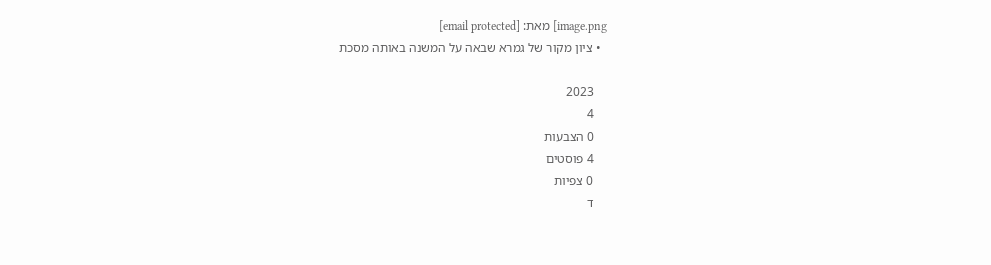image.png] מאת: [email protected]
  • ציון מקור של גמרא שבאה על המשנה באותה מסכת

    2023
    4
    0 הצבעות
    4 פוסטים
    0 צפיות
    ד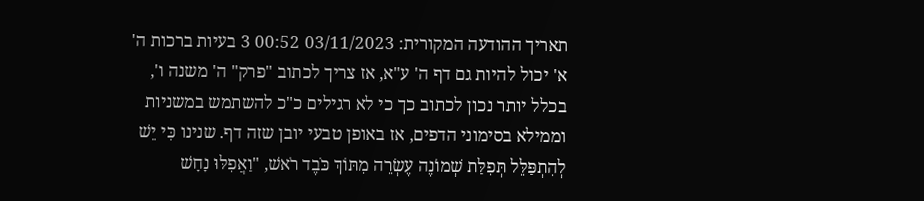תאריך ההודעה המקורית: 03/11/2023 00:52 3 בעיות ברכות ה' א' יכול להיות גם דף ה' ע"א, אז צריך לכתוב "פרק" ה' משנה ו', בכלל יותר נכון לכתוב כך כי לא רגילים כ"כ להשתמש במשניות וממילא בסימוני הדפים, אז באופן טבעי יובן שזה דף. שנינו כִּי יֵשׁ לְהִתְפַּלֵּל תְּפִלַּת שְׁמוֹנֶה עֶשְׂרֵה מִתּוֹךְ כֹּבֶד רֹאשׁ, "וַאֲפִלּוּ נָחָשׁ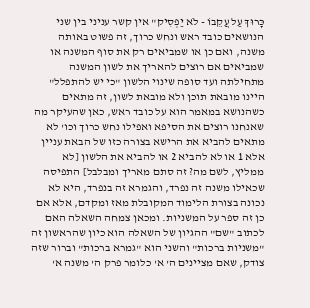כָּרוּךְ עַל עֲקֵבוֹ - לֹא יַפְסִיק" אין קשר עניני בין שני הנושאים כובד ראש ונחש כרוך, זה פשוט באותה משנה, ואם כן או שמביאים רק את סוף המשנה או שמביאים אם רוצים להאריך את לשון המשנה מתחילתה ועד סופה שינוי הלשון "כי יש להתפלל" היינו מובאת תוכן ולא מובאת לשון, זה מתאים כשהנושא במאמר הוא על כובד ראש, כאן שהעיקר מה שאנחנו רוצים את הסיפא ואפילו נחש כרוך וכו' לא מתאים להביא את הרישא בצורה כזו של הבאת עניין אלא 1 או לא להביא 2 או להביא את הלשון [לא ממליץ, לשם מה? זה סתם מאריך ומבלבל] התפיסה שכאילו משנה זה נפרד, והגמרא זה בנפרד, היא לא נכונה בצורת הלימוד המקובלת מאז ומקדם, אלא אם כן זה ספר על המשניות. ומכאן צמחה השאלה האם לכתוב "שם" ההגיון של השאלה הוא כיון שהראשון זה "משניות ברכות" והשני הוא "גמרא ברכות" וברור שזה צודק, שאם מציינים ה' א' כלומר פרק ה' משנה א'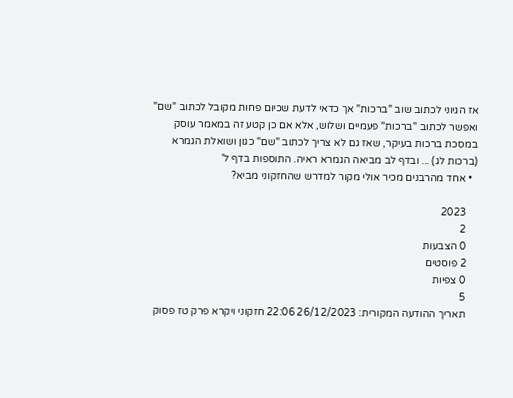אז הגיוני לכתוב שוב "ברכות" אך כדאי לדעת שכיום פחות מקובל לכתוב "שם" ואפשר לכתוב "ברכות" פעמיים ושלוש, אלא אם כן קטע זה במאמר עוסק במסכת ברכות בעיקר, שאז גם לא צריך לכתוב "שם" כגון ושואלת הגמרא (ברכות לג) ... ובדף לב מביאה הגמרא ראיה. התוספות בדף ל'
  • אחד מהרבנים מכיר אולי מקור למדרש שהחזקוני מביא?

    2023
    2
    0 הצבעות
    2 פוסטים
    0 צפיות
    5
    תאריך ההודעה המקורית: 26/12/2023 22:06 חזקוני ויקרא פרק טז פסוק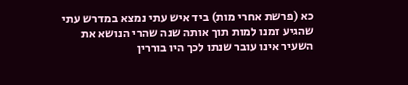כא (פרשת אחרי מות) ביד איש עתי נמצא במדרש עתי שהגיע זמנו למות תוך אותה שנה שהרי הנושא את השעיר אינו עובר שנתו לכך היו בוררין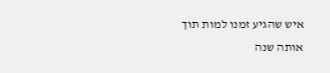איש שהגיע זמנו למות תוך אותה שנה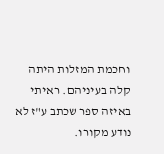וחכמת המזלות היתה קלה בעיניהם. ראיתי באיזה ספר שכתב ע"ז לא נודע מקורו.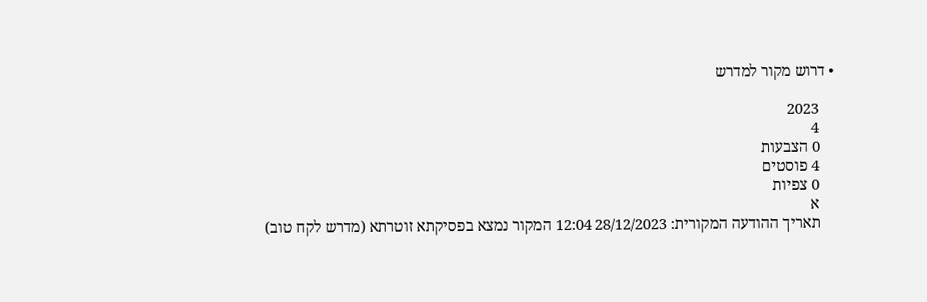• דרוש מקור למדרש

    2023
    4
    0 הצבעות
    4 פוסטים
    0 צפיות
    א
    תאריך ההודעה המקורית: 28/12/2023 12:04 המקור נמצא בפסיקתא זוטרתא (מדרש לקח טוב)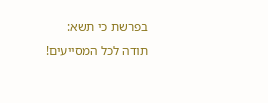בפרשת כי תשא: תודה לכל המסייעים!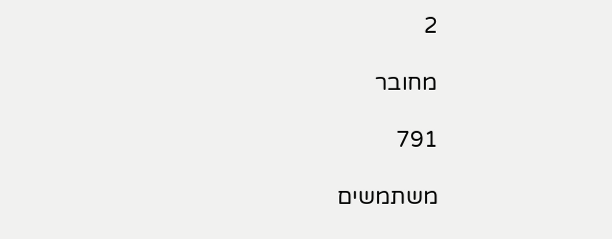2

מחובר

791

משתמשים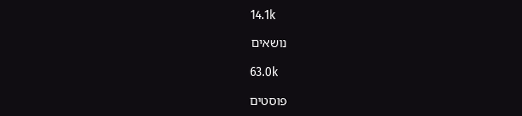14.1k

נושאים

63.0k

פוסטים